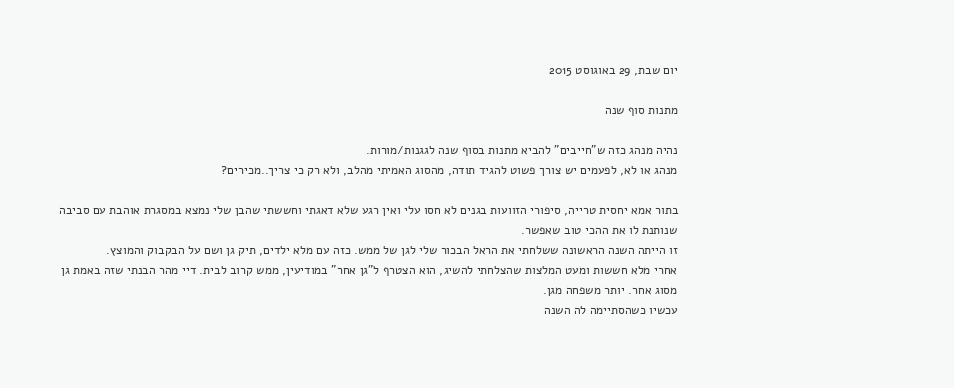יום שבת, 29 באוגוסט 2015

מתנות סוף שנה

נהיה מנהג כזה ש"חייבים" להביא מתנות בסוף שנה לגגנות/מורות.
מנהג או לא, לפעמים יש צורך פשוט להגיד תודה, מהסוג האמיתי מהלב, ולא רק כי צריך..מכירים?

בתור אמא יחסית טרייה, סיפורי הזוועות בגנים לא חסו עלי ואין רגע שלא דאגתי וחששתי שהבן שלי נמצא במסגרת אוהבת עם סביבה שנותנת לו את ההכי טוב שאפשר.
זו הייתה השנה הראשונה ששלחתי את הראל הבכור שלי לגן של ממש. כזה עם מלא ילדים, תיק גן ושם על הבקבוק והמוצץ.
אחרי מלא חששות ומעט המלצות שהצלחתי להשיג, הוא הצטרף ל"גן אחר" במודיעין, ממש קרוב לבית. דיי מהר הבנתי שזה באמת גן מסוג אחר. יותר משפחה מגן.
עכשיו כשהסתיימה לה השנה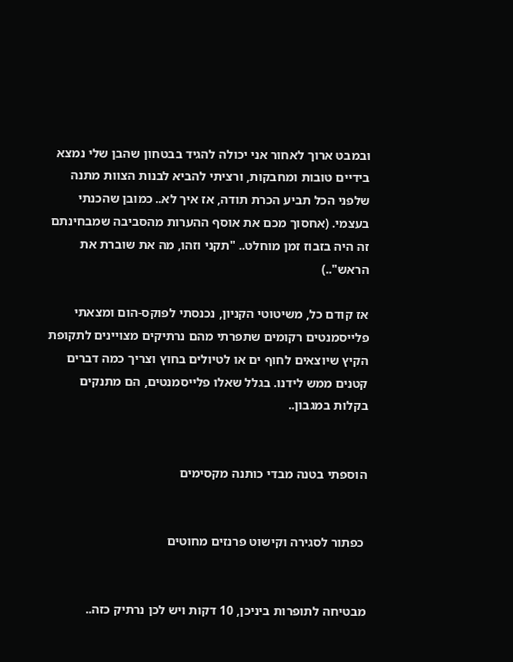ובמבט ארוך לאחור אני יכולה להגיד בבטחון שהבן שלי נמצא בידיים טובות ומחבקות, ורציתי להביא לבנות הצוות מתנה שלפני הכל תביע הכרת תודה, אז איך לא.. כמובן שהכנתי בעצמי. (אחסוך מכם את אוסף ההערות מהסביבה שמבחינתם זה היה בזבוז זמן מוחלט.. "תקני וזהו, מה את שוברת את הראש"..)

אז קודם כל, משיטוטי הקניון, נכנסתי לפוקס-הום ומצאתי פלייסמנטים רקומים שתפרתי מהם נרתיקים מצויינים לתקופת הקיץ שיוצאים לחוף ים או לטיולים בחוץ וצריך כמה דברים קטנים ממש לידנו. בגלל שאלו פלייסמנטים, הם מתנקים בקלות במגבון..


הוספתי בטנה מבדי כותנה מקסימים


 כפתור לסגירה וקישוט פרנזים מחוטים


מבטיחה לתופרות ביניכן, 10 דקות ויש לכן נרתיק כזה..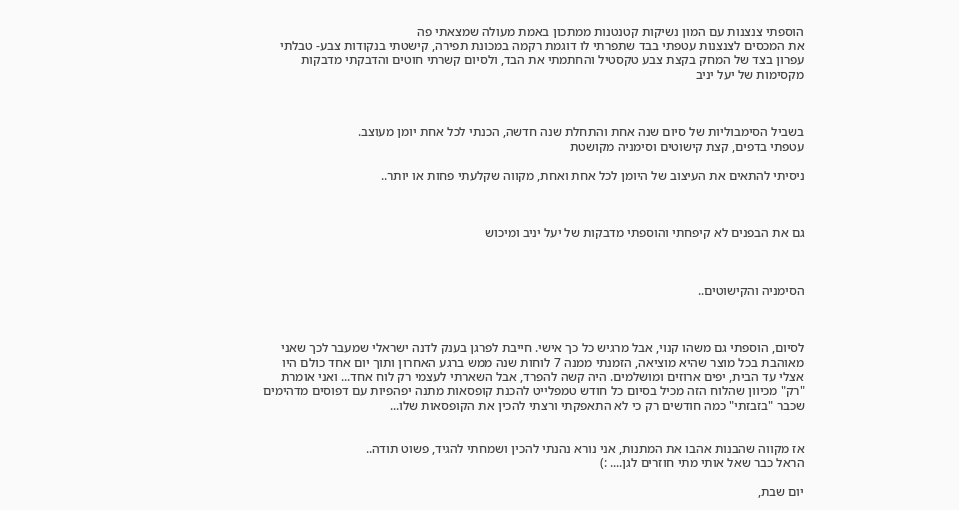הוספתי צנצנות עם המון נשיקות קטנטנות ממתכון באמת מעולה שמצאתי פה
את המכסים לצנצנות עטפתי בבד שתפרתי לו דוגמת רקמה במכונת תפירה, קישטתי בנקודות צבע- טבלתי עפרון בצד של המחק בקצת צבע טקסטיל והחתמתי את הבד, ולסיום קשרתי חוטים והדבקתי מדבקות מקסימות של יעל יניב



בשביל הסימבוליות של סיום שנה אחת והתחלת שנה חדשה, הכנתי לכל אחת יומן מעוצב.
עטפתי בדפים, קצת קישוטים וסימניה מקושטת

ניסיתי להתאים את העיצוב של היומן לכל אחת ואחת, מקווה שקלעתי פחות או יותר..



גם את הבפנים לא קיפחתי והוספתי מדבקות של יעל יניב ומיכוש



הסימניה והקישוטים..



לסיום, הוספתי גם משהו קנוי, אבל מרגיש כל כך אישי. חייבת לפרגן בענק לדנה ישראלי שמעבר לכך שאני מאוהבת בכל מוצר שהיא מוציאה, הזמנתי ממנה 7 לוחות שנה ממש ברגע האחרון ותוך יום אחד כולם היו אצלי עד הבית, יפים ארוזים ומושלמים. היה קשה להפרד, אבל השארתי לעצמי רק לוח אחד... ואני אומרת "רק" מכיוון שהלוח הזה מכיל בסיום כל חודש טמפלייט להכנת קופסאות מתנה יפהפיות עם דפוסים מדהימים שכבר "בזבזתי" כמה חודשים רק כי לא התאפקתי ורצתי להכין את הקופסאות שלו...


אז מקווה שהבנות אהבו את המתנות, אני נורא נהנתי להכין ושמחתי להגיד, פשוט תודה..
הראל כבר שאל אותי מתי חוזרים לגן.... :)

יום שבת,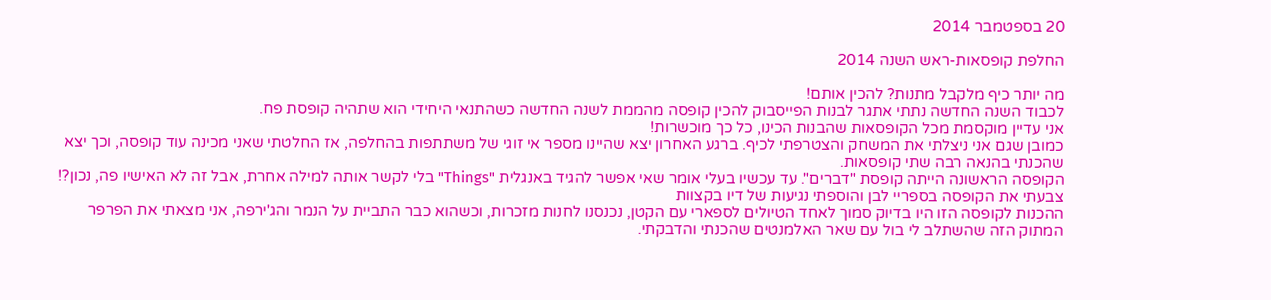20 בספטמבר 2014

החלפת קופסאות-ראש השנה 2014

מה יותר כיף מלקבל מתנות? להכין אותם!
לכבוד השנה החדשה נתתי אתגר לבנות הפייסבוק להכין קופסה מהממת לשנה החדשה כשהתנאי היחידי הוא שתהיה קופסת פח.
אני עדיין מוקסמת מכל הקופסאות שהבנות הכינו, כל כך מוכשרות!
כמובן שגם אני ניצלתי את המשחק והצטרפתי לכיף. ברגע האחרון יצא שהיינו מספר אי זוגי של משתתפות בהחלפה, אז החלטתי שאני מכינה עוד קופסה, וכך יצא שהכנתי בהנאה רבה שתי קופסאות.
הקופסה הראשונה הייתה קופסת "דברים". עד עכשיו בעלי אומר שאי אפשר להגיד באנגלית "Things" בלי לקשר אותה למילה אחרת, אבל זה לא האישיו פה, נכון?!
צבעתי את הקופסה בספריי לבן והוספתי נגיעות של דיו בקצוות
ההכנות לקופסה הזו היו בדיוק סמוך לאחד הטיולים לספארי עם הקטן, נכנסנו לחנות מזכרות, וכשהוא כבר התביית על הנמר והג'ירפה, אני מצאתי את הפרפר המתוק הזה שהשתלב לי בול עם שאר האלמנטים שהכנתי והדבקתי.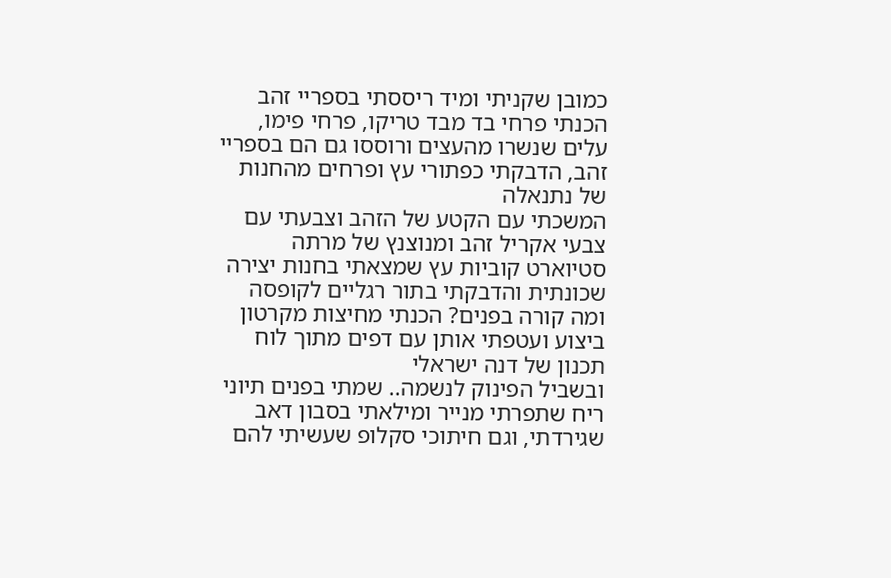כמובן שקניתי ומיד ריססתי בספריי זהב
הכנתי פרחי בד מבד טריקו, פרחי פימו, עלים שנשרו מהעצים ורוססו גם הם בספריי זהב, הדבקתי כפתורי עץ ופרחים מהחנות של נתנאלה
המשכתי עם הקטע של הזהב וצבעתי עם צבעי אקריל זהב ומנוצנץ של מרתה סטיוארט קוביות עץ שמצאתי בחנות יצירה שכונתית והדבקתי בתור רגליים לקופסה
ומה קורה בפנים? הכנתי מחיצות מקרטון ביצוע ועטפתי אותן עם דפים מתוך לוח תכנון של דנה ישראלי
ובשביל הפינוק לנשמה.. שמתי בפנים תיוני ריח שתפרתי מנייר ומילאתי בסבון דאב שגירדתי, וגם חיתוכי סקלופ שעשיתי להם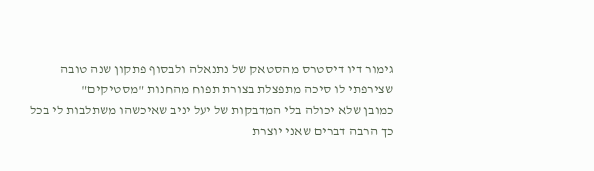גימור דיו דיסטרס מהסטאק של נתנאלה ולבסוף פתקון שנה טובה שצירפתי לו סיכה מתפצלת בצורת תפוח מהחנות "מסטיקים"
כמובן שלא יכולה בלי המדבקות של יעל יניב שאיכשהו משתלבות לי בכל כך הרבה דברים שאני יוצרת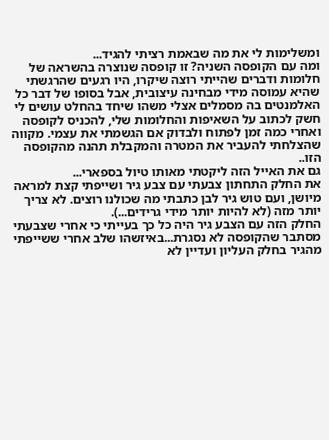ומשלימות לי את מה שבאמת רציתי להגיד...
ומה עם הקופסה השניה? זו קופסה שנוצרה בהשראה של חלומות ודברים שהייתי רוצה שיקרו, היו רגעים שהרגשתי שהיא עמוסה מידי מבחינה עיצובית, אבל בסופו של דבר כל האלמנטים בה מסמלים אצלי משהו שיחד בהחלט עושים לי חשק לכתוב על השאיפות והחלומות שלי, להכניס לקופסה ואחרי כמה זמן לפתוח ולבדוק אם הגשמתי את עצמי. מקווה שהצלחתי להעביר את המטרה והמקבלת תהנה מהקופסה הזו..
גם את האייל הזה ליקטתי מאותו טיול בספארי...
את החלק התחתון צבעתי עם צבע גיר ושייפתי קצת למראה מיושן, ועם טוש גיר לבן כתבתי מה שכולנו רוצים. לא צריך יותר מזה (לא להיות יותר מידי גרידים...).
החלק הזה עם הצבע גיר היה כל כך בעייתי כי אחרי שצבעתי מסתבר שהקופסה לא נסגרת...באיזשהו שלב אחרי ששייפתי מהגיר בחלק העליון ועדיין לא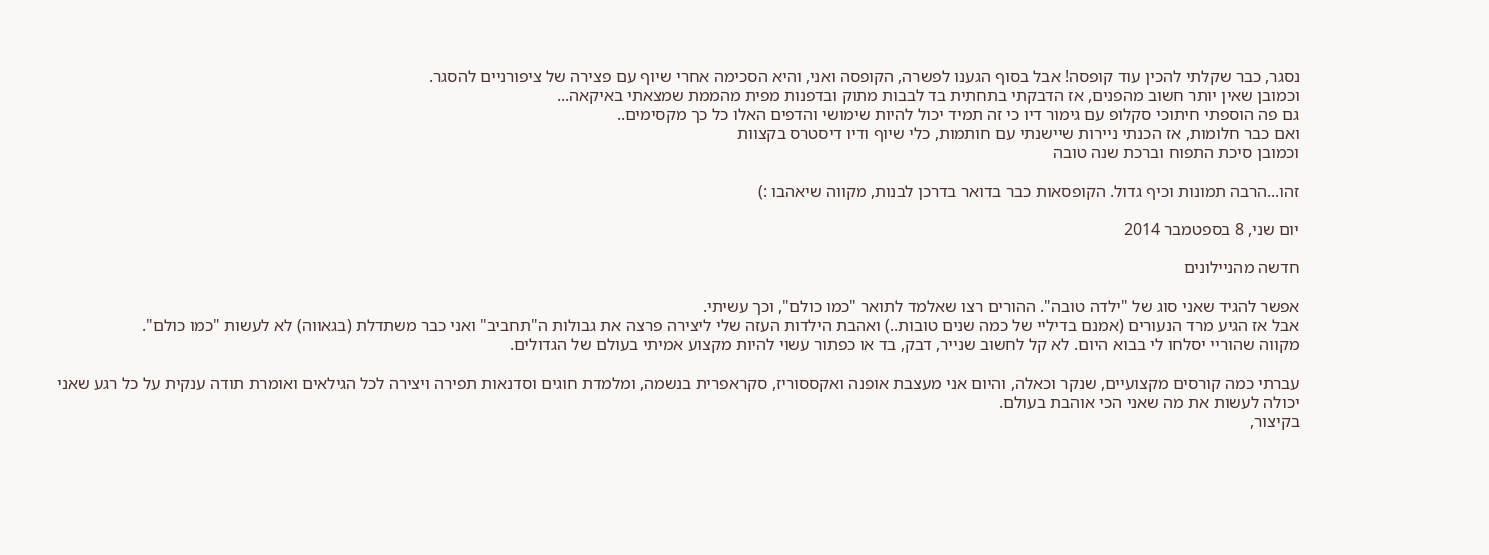נסגר, כבר שקלתי להכין עוד קופסה! אבל בסוף הגענו לפשרה, הקופסה ואני, והיא הסכימה אחרי שיוף עם פצירה של ציפורניים להסגר.
וכמובן שאין יותר חשוב מהפנים, אז הדבקתי בתחתית בד לבבות מתוק ובדפנות מפית מהממת שמצאתי באיקאה...
גם פה הוספתי חיתוכי סקלופ עם גימור דיו כי זה תמיד יכול להיות שימושי והדפים האלו כל כך מקסימים..
ואם כבר חלומות, אז הכנתי ניירות שיישנתי עם חותמות, כלי שיוף ודיו דיסטרס בקצוות
וכמובן סיכת התפוח וברכת שנה טובה

זהו...הרבה תמונות וכיף גדול. הקופסאות כבר בדואר בדרכן לבנות, מקווה שיאהבו :)

יום שני, 8 בספטמבר 2014

חדשה מהניילונים

אפשר להגיד שאני סוג של "ילדה טובה". ההורים רצו שאלמד לתואר "כמו כולם", וכך עשיתי.
אבל אז הגיע מרד הנעורים (אמנם בדיליי של כמה שנים טובות..) ואהבת הילדות העזה שלי ליצירה פרצה את גבולות ה"תחביב" ואני כבר משתדלת (בגאווה) לא לעשות "כמו כולם".
מקווה שהוריי יסלחו לי בבוא היום. לא קל לחשוב שנייר, דבק, בד או כפתור עשוי להיות מקצוע אמיתי בעולם של הגדולים.

עברתי כמה קורסים מקצועיים, שנקר וכאלה, והיום אני מעצבת אופנה ואקססוריז, סקראפרית בנשמה, ומלמדת חוגים וסדנאות תפירה ויצירה לכל הגילאים ואומרת תודה ענקית על כל רגע שאני יכולה לעשות את מה שאני הכי אוהבת בעולם.
בקיצור,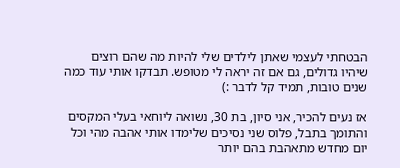הבטחתי לעצמי שאתן לילדים שלי להיות מה שהם רוצים שיהיו גדולים, גם אם זה יראה לי מטופש. תבדקו אותי עוד כמה שנים טובות, תמיד קל לדבר :)

אז נעים להכיר, אני סיון, בת 30, נשואה ליוחאי בעלי המקסים והתומך בתבל, פלוס שני נסיכים שלימדו אותי אהבה מהי וכל יום מחדש מתאהבת בהם יותר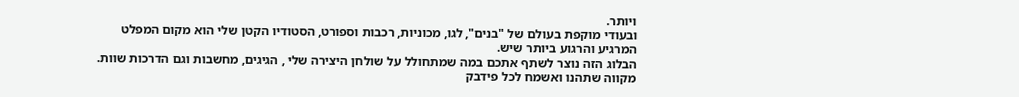ויותר.
ובעודי מוקפת בעולם של "בנים", לגו, מכוניות, רכבות וספורט, הסטודיו הקטן שלי הוא מקום המפלט המרגיע והרגוע ביותר שיש.
הבלוג הזה נוצר לשתף אתכם במה שמתחולל על שולחן היצירה שלי , הגיגים, מחשבות וגם הדרכות שוות. מקווה שתהנו ואשמח לכל פידבק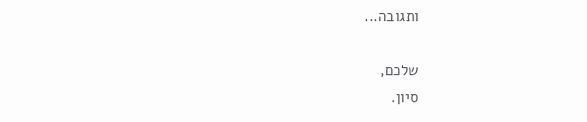ותגובה...

שלכם,
סיון.